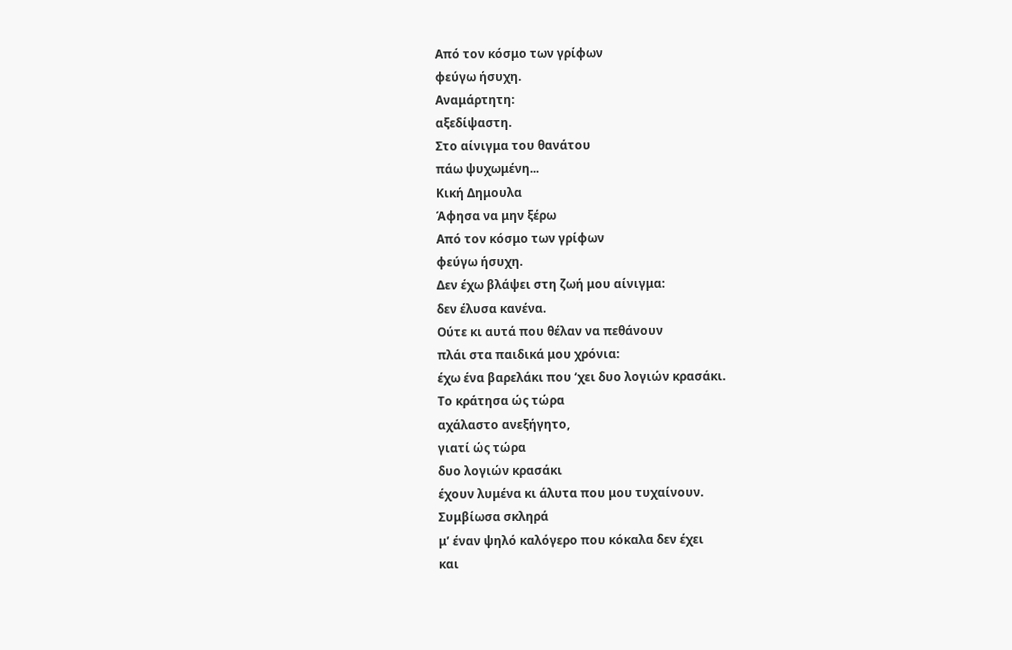Aπό τον κόσμο των γρίφων
φεύγω ήσυχη.
Aναμάρτητη:
αξεδίψαστη.
Στο αίνιγμα του θανάτου
πάω ψυχωμένη...
Kική Δημουλα
Άφησα να μην ξέρω
Aπό τον κόσμο των γρίφων
φεύγω ήσυχη.
Δεν έχω βλάψει στη ζωή μου αίνιγμα:
δεν έλυσα κανένα.
Oύτε κι αυτά που θέλαν να πεθάνουν
πλάι στα παιδικά μου χρόνια:
έχω ένα βαρελάκι που ‘χει δυο λογιών κρασάκι.
Tο κράτησα ώς τώρα
αχάλαστο ανεξήγητο,
γιατί ώς τώρα
δυο λογιών κρασάκι
έχουν λυμένα κι άλυτα που μου τυχαίνουν.
Συμβίωσα σκληρά
μ’ έναν ψηλό καλόγερο που κόκαλα δεν έχει
και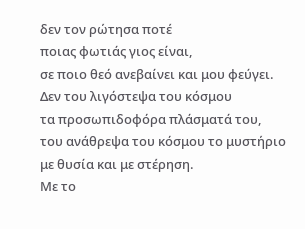δεν τον ρώτησα ποτέ
ποιας φωτιάς γιος είναι,
σε ποιο θεό ανεβαίνει και μου φεύγει.
Δεν του λιγόστεψα του κόσμου
τα προσωπιδοφόρα πλάσματά του,
του ανάθρεψα του κόσμου το μυστήριο
με θυσία και με στέρηση.
Mε το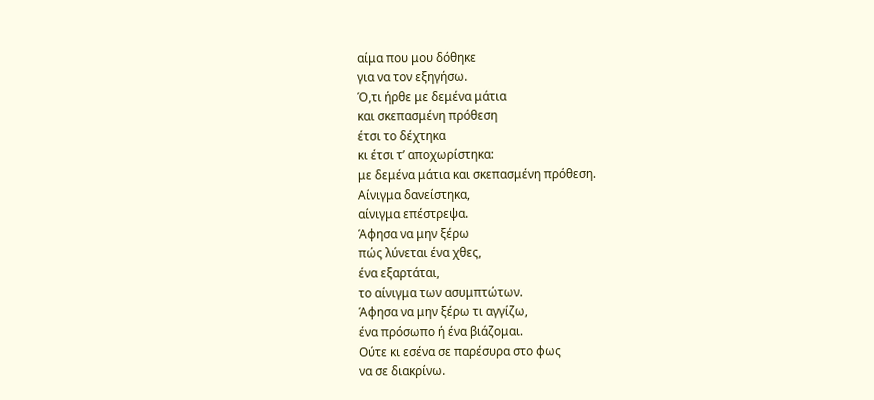αίμα που μου δόθηκε
για να τον εξηγήσω.
Ό,τι ήρθε με δεμένα μάτια
και σκεπασμένη πρόθεση
έτσι το δέχτηκα
κι έτσι τ’ αποχωρίστηκα:
με δεμένα μάτια και σκεπασμένη πρόθεση.
Aίνιγμα δανείστηκα,
αίνιγμα επέστρεψα.
Άφησα να μην ξέρω
πώς λύνεται ένα χθες,
ένα εξαρτάται,
το αίνιγμα των ασυμπτώτων.
Άφησα να μην ξέρω τι αγγίζω,
ένα πρόσωπο ή ένα βιάζομαι.
Oύτε κι εσένα σε παρέσυρα στο φως
να σε διακρίνω.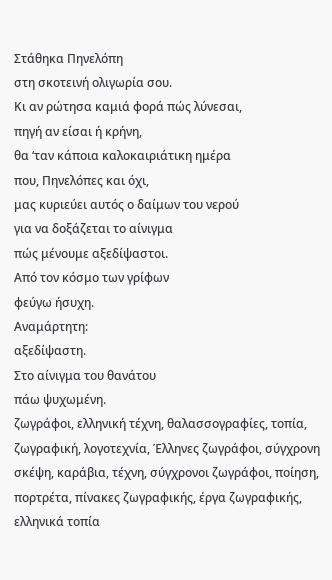Στάθηκα Πηνελόπη
στη σκοτεινή ολιγωρία σου.
Kι αν ρώτησα καμιά φορά πώς λύνεσαι,
πηγή αν είσαι ή κρήνη,
θα ‘ταν κάποια καλοκαιριάτικη ημέρα
που, Πηνελόπες και όχι,
μας κυριεύει αυτός ο δαίμων του νερού
για να δοξάζεται το αίνιγμα
πώς μένουμε αξεδίψαστοι.
Aπό τον κόσμο των γρίφων
φεύγω ήσυχη.
Aναμάρτητη:
αξεδίψαστη.
Στο αίνιγμα του θανάτου
πάω ψυχωμένη.
ζωγράφοι, ελληνική τέχνη, θαλασσογραφίες, τοπία, ζωγραφική, λογοτεχνία, Έλληνες ζωγράφοι, σύγχρονη σκέψη, καράβια, τέχνη, σύγχρονοι ζωγράφοι, ποίηση, πορτρέτα, πίνακες ζωγραφικής, έργα ζωγραφικής, ελληνικά τοπία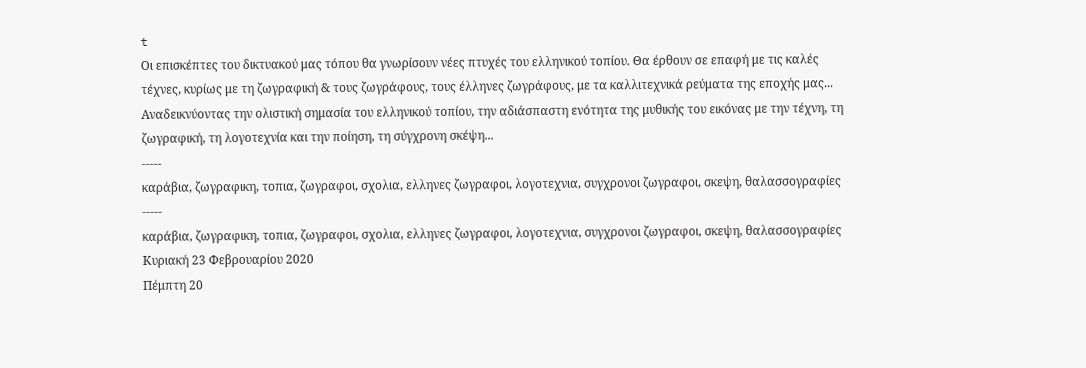t
Οι επισκέπτες του δικτυακού μας τόπου θα γνωρίσουν νέες πτυχές του ελληνικού τοπίου. Θα έρθουν σε επαφή με τις καλές τέχνες, κυρίως με τη ζωγραφική & τους ζωγράφους, τους έλληνες ζωγράφους, με τα καλλιτεχνικά ρεύματα της εποχής μας...
Αναδεικνύοντας την ολιστική σημασία του ελληνικού τοπίου, την αδιάσπαστη ενότητα της μυθικής του εικόνας με την τέχνη, τη ζωγραφική, τη λογοτεχνία και την ποίηση, τη σύγχρονη σκέψη...
-----
καράβια, ζωγραφικη, τοπια, ζωγραφοι, σχολια, ελληνες ζωγραφοι, λογοτεχνια, συγχρονοι ζωγραφοι, σκεψη, θαλασσογραφίες
-----
καράβια, ζωγραφικη, τοπια, ζωγραφοι, σχολια, ελληνες ζωγραφοι, λογοτεχνια, συγχρονοι ζωγραφοι, σκεψη, θαλασσογραφίες
Κυριακή 23 Φεβρουαρίου 2020
Πέμπτη 20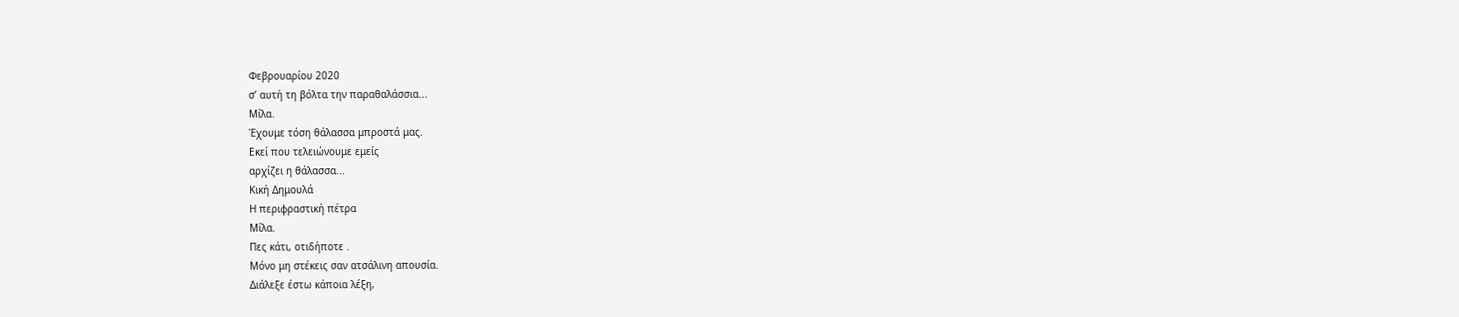Φεβρουαρίου 2020
σ’ αυτή τη βόλτα την παραθαλάσσια...
Μίλα.
Έχουμε τόση θάλασσα μπροστά μας.
Εκεί που τελειώνουμε εμείς
αρχίζει η θάλασσα...
Κική Δημουλά
Η περιφραστική πέτρα
Μίλα.
Πες κάτι, οτιδήποτε .
Μόνο μη στέκεις σαν ατσάλινη απουσία.
Διάλεξε έστω κάποια λέξη,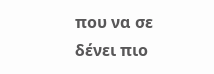που να σε δένει πιο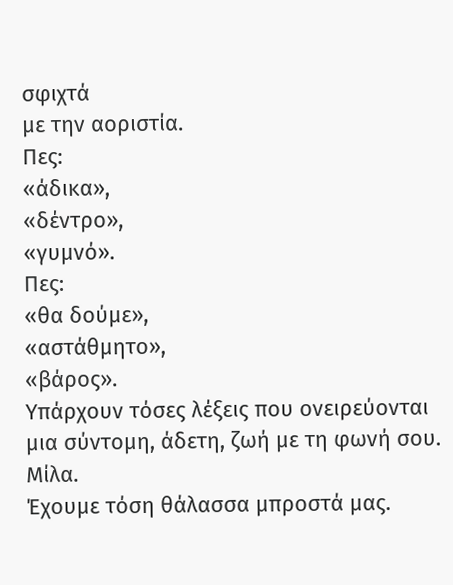σφιχτά
με την αοριστία.
Πες:
«άδικα»,
«δέντρο»,
«γυμνό».
Πες:
«θα δούμε»,
«αστάθμητο»,
«βάρος».
Υπάρχουν τόσες λέξεις που ονειρεύονται
μια σύντομη, άδετη, ζωή με τη φωνή σου.
Μίλα.
Έχουμε τόση θάλασσα μπροστά μας.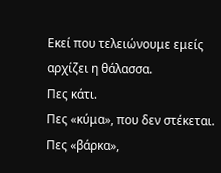Εκεί που τελειώνουμε εμείς
αρχίζει η θάλασσα.
Πες κάτι.
Πες «κύμα», που δεν στέκεται.
Πες «βάρκα»,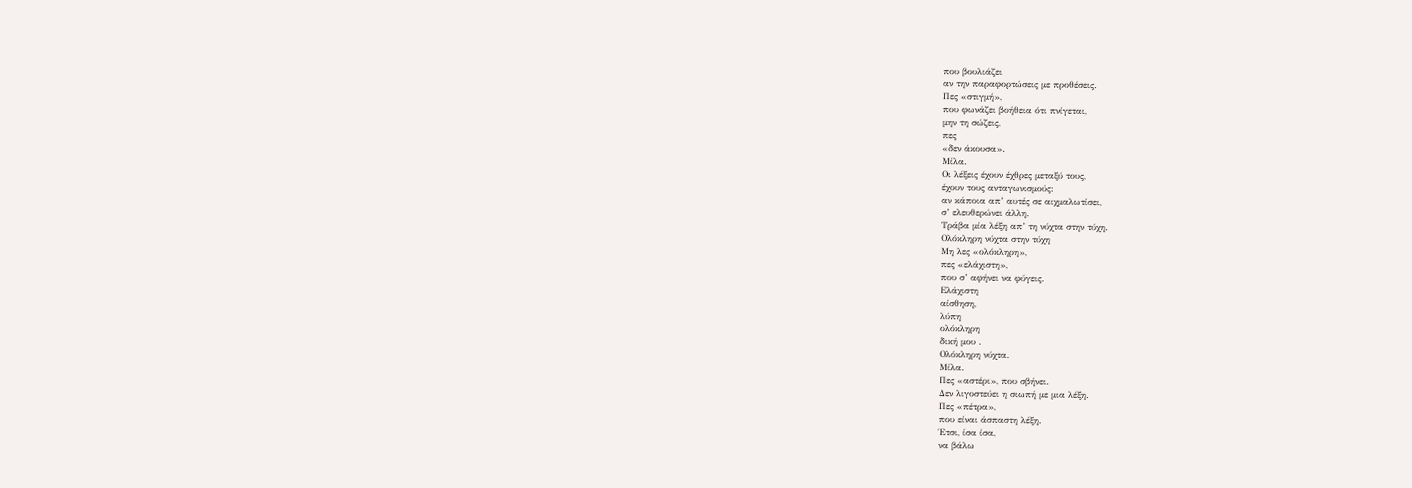που βουλιάζει
αν την παραφορτώσεις με προθέσεις.
Πες «στιγμή»,
που φωνάζει βοήθεια ότι πνίγεται,
μην τη σώζεις,
πες
«δεν άκουσα».
Μίλα.
Οι λέξεις έχουν έχθρες μεταξύ τους,
έχουν τους ανταγωνισμούς:
αν κάποια απ’ αυτές σε αιχμαλωτίσει,
σ’ ελευθερώνει άλλη.
Τράβα μία λέξη απ’ τη νύχτα στην τύχη.
Ολόκληρη νύχτα στην τύχη
Μη λες «ολόκληρη»,
πες «ελάχιστη»,
που σ’ αφήνει να φύγεις.
Ελάχιστη
αίσθηση,
λύπη
ολόκληρη
δική μου .
Ολόκληρη νύχτα.
Μίλα.
Πες «αστέρι», που σβήνει.
Δεν λιγοστεύει η σιωπή με μια λέξη.
Πες «πέτρα»,
που είναι άσπαστη λέξη.
Έτσι, ίσα ίσα,
να βάλω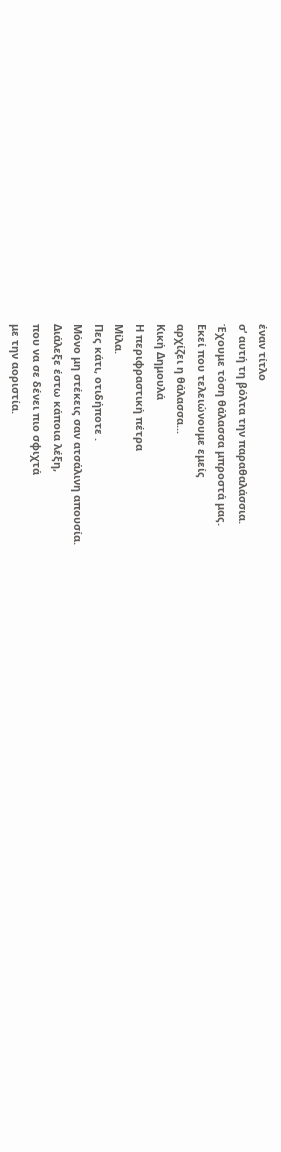έναν τίτλο
σ’ αυτή τη βόλτα την παραθαλάσσια.
Έχουμε τόση θάλασσα μπροστά μας.
Εκεί που τελειώνουμε εμείς
αρχίζει η θάλασσα...
Κική Δημουλά
Η περιφραστική πέτρα
Μίλα.
Πες κάτι, οτιδήποτε .
Μόνο μη στέκεις σαν ατσάλινη απουσία.
Διάλεξε έστω κάποια λέξη,
που να σε δένει πιο σφιχτά
με την αοριστία.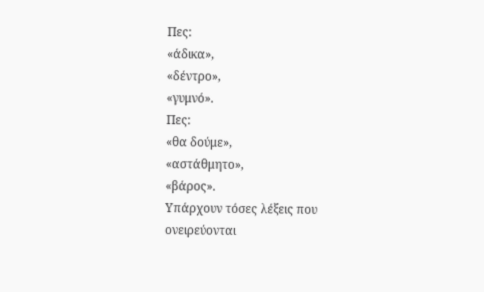Πες:
«άδικα»,
«δέντρο»,
«γυμνό».
Πες:
«θα δούμε»,
«αστάθμητο»,
«βάρος».
Υπάρχουν τόσες λέξεις που ονειρεύονται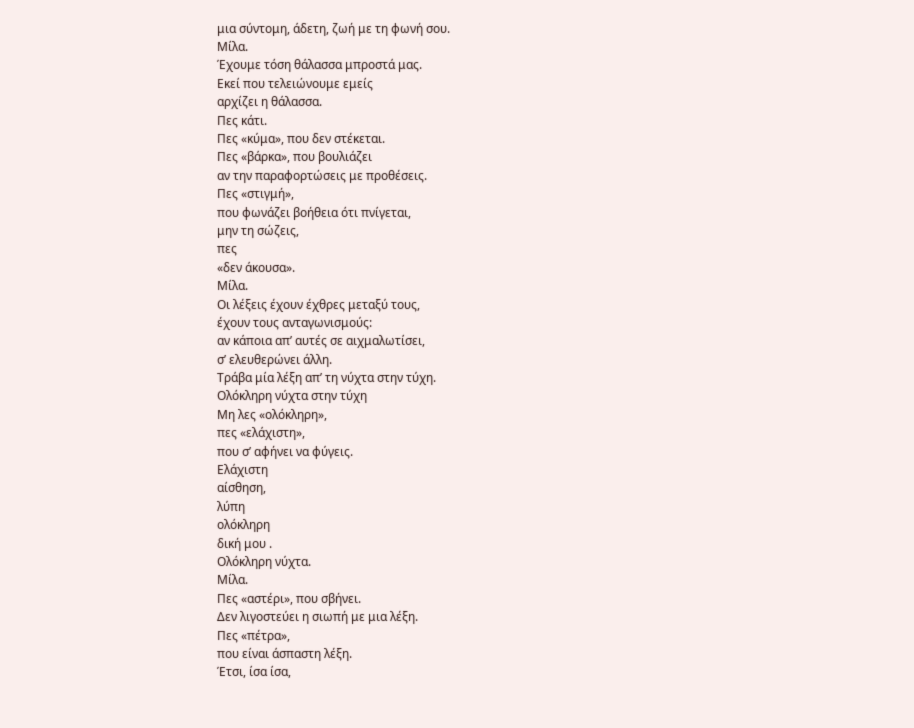μια σύντομη, άδετη, ζωή με τη φωνή σου.
Μίλα.
Έχουμε τόση θάλασσα μπροστά μας.
Εκεί που τελειώνουμε εμείς
αρχίζει η θάλασσα.
Πες κάτι.
Πες «κύμα», που δεν στέκεται.
Πες «βάρκα», που βουλιάζει
αν την παραφορτώσεις με προθέσεις.
Πες «στιγμή»,
που φωνάζει βοήθεια ότι πνίγεται,
μην τη σώζεις,
πες
«δεν άκουσα».
Μίλα.
Οι λέξεις έχουν έχθρες μεταξύ τους,
έχουν τους ανταγωνισμούς:
αν κάποια απ’ αυτές σε αιχμαλωτίσει,
σ’ ελευθερώνει άλλη.
Τράβα μία λέξη απ’ τη νύχτα στην τύχη.
Ολόκληρη νύχτα στην τύχη
Μη λες «ολόκληρη»,
πες «ελάχιστη»,
που σ’ αφήνει να φύγεις.
Ελάχιστη
αίσθηση,
λύπη
ολόκληρη
δική μου .
Ολόκληρη νύχτα.
Μίλα.
Πες «αστέρι», που σβήνει.
Δεν λιγοστεύει η σιωπή με μια λέξη.
Πες «πέτρα»,
που είναι άσπαστη λέξη.
Έτσι, ίσα ίσα,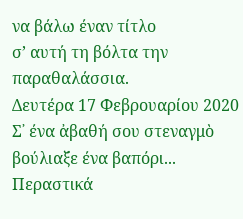να βάλω έναν τίτλο
σ’ αυτή τη βόλτα την παραθαλάσσια.
Δευτέρα 17 Φεβρουαρίου 2020
Σ᾿ ένα ἀβαθή σου στεναγμὸ βούλιαξε ένα βαπόρι... Περαστικά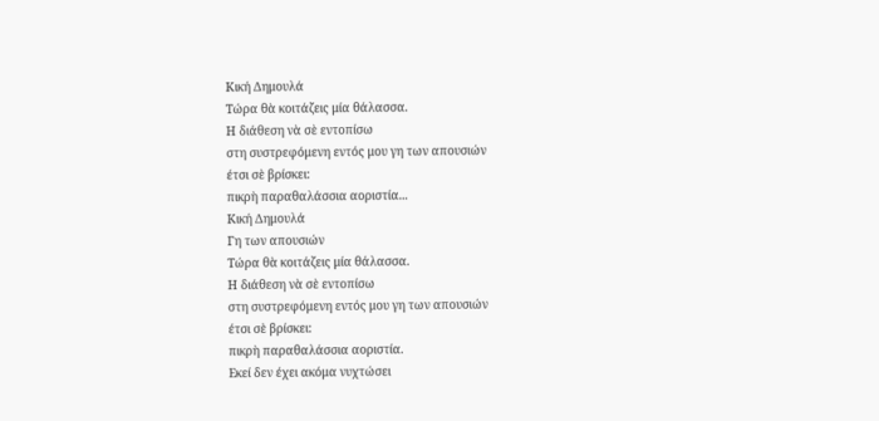Κική Δημουλά
Τώρα θὰ κοιτάζεις μία θάλασσα.
Η διάθεση νὰ σὲ εντοπίσω
στη συστρεφόμενη εντός μου γη των απουσιών
έτσι σὲ βρίσκει:
πικρὴ παραθαλάσσια αοριστία...
Κική Δημουλά
Γη των απουσιών
Τώρα θὰ κοιτάζεις μία θάλασσα.
Η διάθεση νὰ σὲ εντοπίσω
στη συστρεφόμενη εντός μου γη των απουσιών
έτσι σὲ βρίσκει:
πικρὴ παραθαλάσσια αοριστία.
Εκεί δεν έχει ακόμα νυχτώσει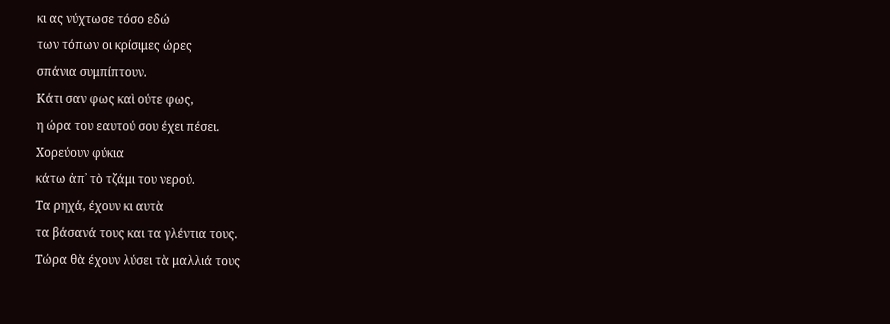κι ας νύχτωσε τόσο εδώ
των τόπων οι κρίσιμες ώρες
σπάνια συμπίπτουν.
Κάτι σαν φως καὶ ούτε φως,
η ώρα του εαυτού σου έχει πέσει.
Χορεύουν φύκια
κάτω ἀπ᾿ τὸ τζάμι του νερού.
Τα ρηχά, έχουν κι αυτὰ
τα βάσανά τους και τα γλέντια τους.
Τώρα θὰ έχουν λύσει τὰ μαλλιά τους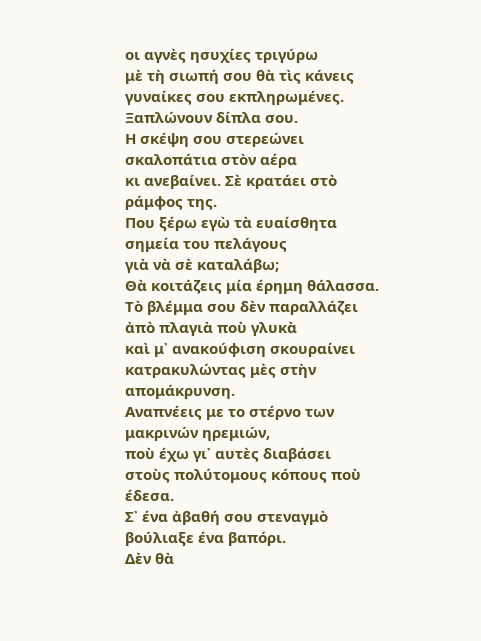οι αγνὲς ησυχίες τριγύρω
μὲ τὴ σιωπή σου θὰ τὶς κάνεις
γυναίκες σου εκπληρωμένες.
Ξαπλώνουν δίπλα σου.
Η σκέψη σου στερεώνει σκαλοπάτια στὸν αέρα
κι ανεβαίνει. Σὲ κρατάει στὸ ράμφος της.
Που ξέρω εγὼ τὰ ευαίσθητα σημεία του πελάγους
γιὰ νὰ σὲ καταλάβω;
Θὰ κοιτάζεις μία έρημη θάλασσα.
Τὸ βλέμμα σου δὲν παραλλάζει
ἀπὸ πλαγιὰ ποὺ γλυκὰ
καὶ μ᾿ ανακούφιση σκουραίνει
κατρακυλώντας μὲς στὴν απομάκρυνση.
Αναπνέεις με το στέρνο των μακρινών ηρεμιών,
ποὺ έχω γι᾿ αυτὲς διαβάσει
στοὺς πολύτομους κόπους ποὺ έδεσα.
Σ᾿ ένα ἀβαθή σου στεναγμὸ βούλιαξε ένα βαπόρι.
Δὲν θὰ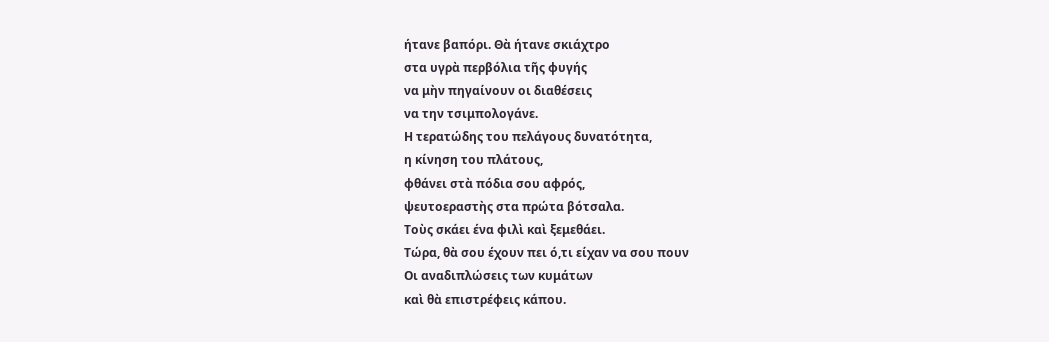ήτανε βαπόρι. Θὰ ήτανε σκιάχτρο
στα υγρὰ περβόλια τῆς φυγής
να μὴν πηγαίνουν οι διαθέσεις
να την τσιμπολογάνε.
Η τερατώδης του πελάγους δυνατότητα,
η κίνηση του πλάτους,
φθάνει στὰ πόδια σου αφρός,
ψευτοεραστὴς στα πρώτα βότσαλα.
Τοὺς σκάει ένα φιλὶ καὶ ξεμεθάει.
Τώρα, θὰ σου έχουν πει ό,τι είχαν να σου πουν
Οι αναδιπλώσεις των κυμάτων
καὶ θὰ επιστρέφεις κάπου.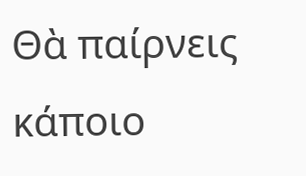Θὰ παίρνεις κάποιο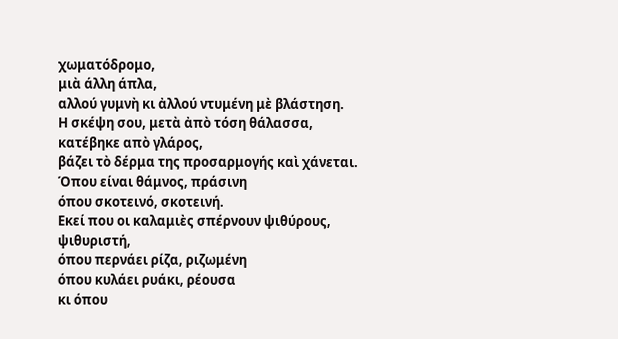χωματόδρομο,
μιὰ άλλη άπλα,
αλλού γυμνὴ κι ἀλλού ντυμένη μὲ βλάστηση.
Η σκέψη σου, μετὰ ἀπὸ τόση θάλασσα,
κατέβηκε απὸ γλάρος,
βάζει τὸ δέρμα της προσαρμογής καὶ χάνεται.
Όπου είναι θάμνος, πράσινη
όπου σκοτεινό, σκοτεινή.
Εκεί που οι καλαμιὲς σπέρνουν ψιθύρους,
ψιθυριστή,
όπου περνάει ρίζα, ριζωμένη
όπου κυλάει ρυάκι, ρέουσα
κι όπου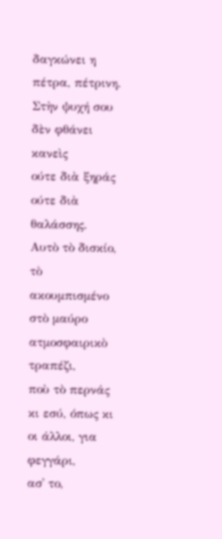δαγκώνει η πέτρα, πέτρινη.
Στὴν ψυχή σου δὲν φθάνει κανεὶς
ούτε διὰ ξηράς ούτε διὰ θαλάσσης.
Αυτὸ τὸ δισκίο,
τὸ ακουμπισμένο στὸ μαύρο ατμοσφαιρικὸ τραπέζι,
ποὺ τὸ περνάς κι εσύ, όπως κι οι άλλοι, για φεγγάρι,
ασ᾿ το,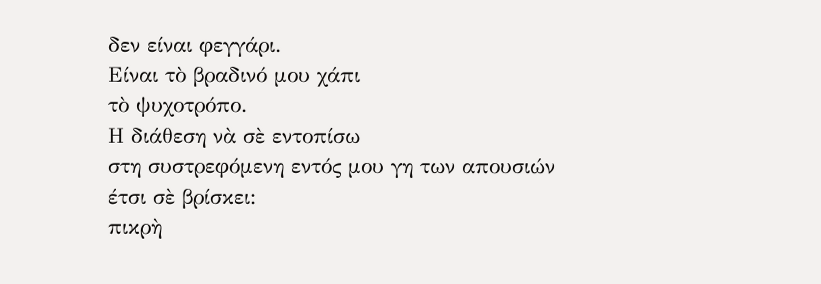δεν είναι φεγγάρι.
Είναι τὸ βραδινό μου χάπι
τὸ ψυχοτρόπο.
Η διάθεση νὰ σὲ εντοπίσω
στη συστρεφόμενη εντός μου γη των απουσιών
έτσι σὲ βρίσκει:
πικρὴ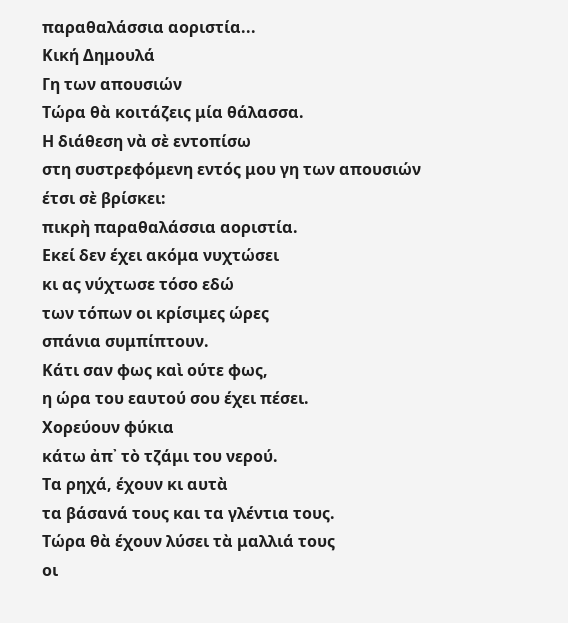παραθαλάσσια αοριστία...
Κική Δημουλά
Γη των απουσιών
Τώρα θὰ κοιτάζεις μία θάλασσα.
Η διάθεση νὰ σὲ εντοπίσω
στη συστρεφόμενη εντός μου γη των απουσιών
έτσι σὲ βρίσκει:
πικρὴ παραθαλάσσια αοριστία.
Εκεί δεν έχει ακόμα νυχτώσει
κι ας νύχτωσε τόσο εδώ
των τόπων οι κρίσιμες ώρες
σπάνια συμπίπτουν.
Κάτι σαν φως καὶ ούτε φως,
η ώρα του εαυτού σου έχει πέσει.
Χορεύουν φύκια
κάτω ἀπ᾿ τὸ τζάμι του νερού.
Τα ρηχά, έχουν κι αυτὰ
τα βάσανά τους και τα γλέντια τους.
Τώρα θὰ έχουν λύσει τὰ μαλλιά τους
οι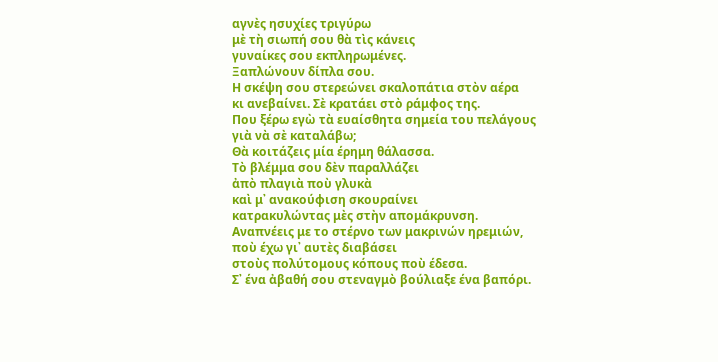αγνὲς ησυχίες τριγύρω
μὲ τὴ σιωπή σου θὰ τὶς κάνεις
γυναίκες σου εκπληρωμένες.
Ξαπλώνουν δίπλα σου.
Η σκέψη σου στερεώνει σκαλοπάτια στὸν αέρα
κι ανεβαίνει. Σὲ κρατάει στὸ ράμφος της.
Που ξέρω εγὼ τὰ ευαίσθητα σημεία του πελάγους
γιὰ νὰ σὲ καταλάβω;
Θὰ κοιτάζεις μία έρημη θάλασσα.
Τὸ βλέμμα σου δὲν παραλλάζει
ἀπὸ πλαγιὰ ποὺ γλυκὰ
καὶ μ᾿ ανακούφιση σκουραίνει
κατρακυλώντας μὲς στὴν απομάκρυνση.
Αναπνέεις με το στέρνο των μακρινών ηρεμιών,
ποὺ έχω γι᾿ αυτὲς διαβάσει
στοὺς πολύτομους κόπους ποὺ έδεσα.
Σ᾿ ένα ἀβαθή σου στεναγμὸ βούλιαξε ένα βαπόρι.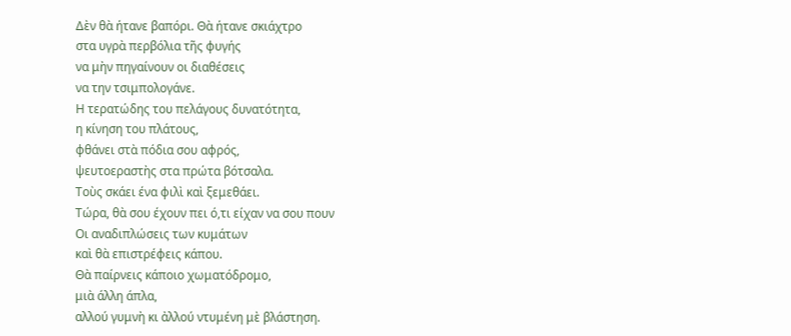Δὲν θὰ ήτανε βαπόρι. Θὰ ήτανε σκιάχτρο
στα υγρὰ περβόλια τῆς φυγής
να μὴν πηγαίνουν οι διαθέσεις
να την τσιμπολογάνε.
Η τερατώδης του πελάγους δυνατότητα,
η κίνηση του πλάτους,
φθάνει στὰ πόδια σου αφρός,
ψευτοεραστὴς στα πρώτα βότσαλα.
Τοὺς σκάει ένα φιλὶ καὶ ξεμεθάει.
Τώρα, θὰ σου έχουν πει ό,τι είχαν να σου πουν
Οι αναδιπλώσεις των κυμάτων
καὶ θὰ επιστρέφεις κάπου.
Θὰ παίρνεις κάποιο χωματόδρομο,
μιὰ άλλη άπλα,
αλλού γυμνὴ κι ἀλλού ντυμένη μὲ βλάστηση.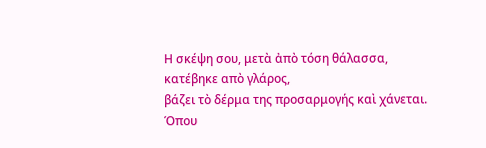Η σκέψη σου, μετὰ ἀπὸ τόση θάλασσα,
κατέβηκε απὸ γλάρος,
βάζει τὸ δέρμα της προσαρμογής καὶ χάνεται.
Όπου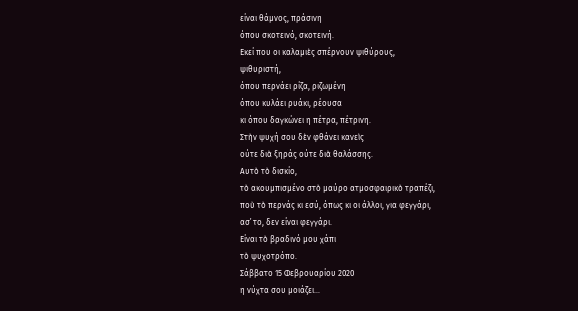είναι θάμνος, πράσινη
όπου σκοτεινό, σκοτεινή.
Εκεί που οι καλαμιὲς σπέρνουν ψιθύρους,
ψιθυριστή,
όπου περνάει ρίζα, ριζωμένη
όπου κυλάει ρυάκι, ρέουσα
κι όπου δαγκώνει η πέτρα, πέτρινη.
Στὴν ψυχή σου δὲν φθάνει κανεὶς
ούτε διὰ ξηράς ούτε διὰ θαλάσσης.
Αυτὸ τὸ δισκίο,
τὸ ακουμπισμένο στὸ μαύρο ατμοσφαιρικὸ τραπέζι,
ποὺ τὸ περνάς κι εσύ, όπως κι οι άλλοι, για φεγγάρι,
ασ᾿ το, δεν είναι φεγγάρι.
Είναι τὸ βραδινό μου χάπι
τὸ ψυχοτρόπο.
Σάββατο 15 Φεβρουαρίου 2020
η νύχτα σου μοιάζει...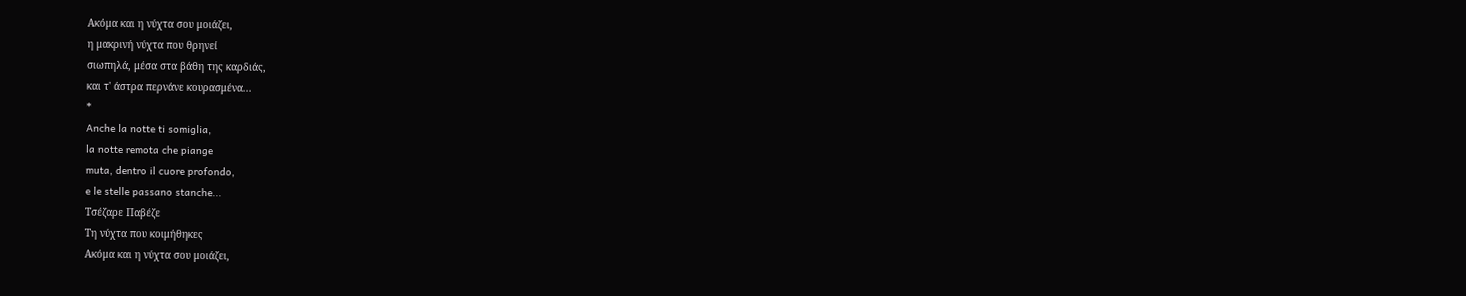Ακόμα και η νύχτα σου μοιάζει,
η μακρινή νύχτα που θρηνεί
σιωπηλά, μέσα στα βάθη της καρδιάς,
και τ' άστρα περνάνε κουρασμένα...
*
Anche la notte ti somiglia,
la notte remota che piange
muta, dentro il cuore profondo,
e le stelle passano stanche...
Τσέζαρε Παβέζε
Τη νύχτα που κοιμήθηκες
Ακόμα και η νύχτα σου μοιάζει,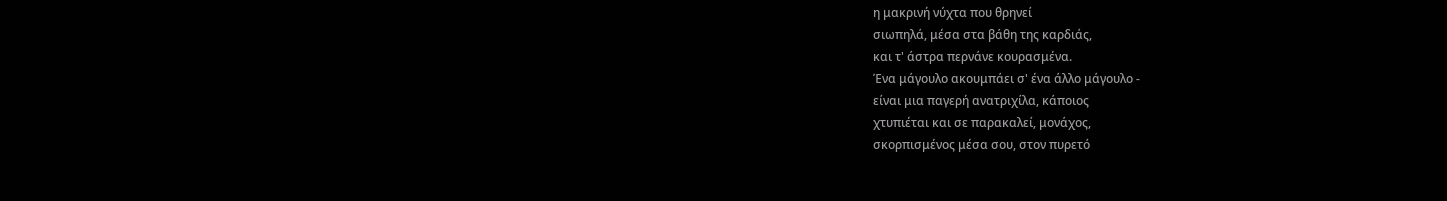η μακρινή νύχτα που θρηνεί
σιωπηλά, μέσα στα βάθη της καρδιάς,
και τ' άστρα περνάνε κουρασμένα.
Ένα μάγουλο ακουμπάει σ' ένα άλλο μάγουλο -
είναι μια παγερή ανατριχίλα, κάποιος
χτυπιέται και σε παρακαλεί, μονάχος,
σκορπισμένος μέσα σου, στον πυρετό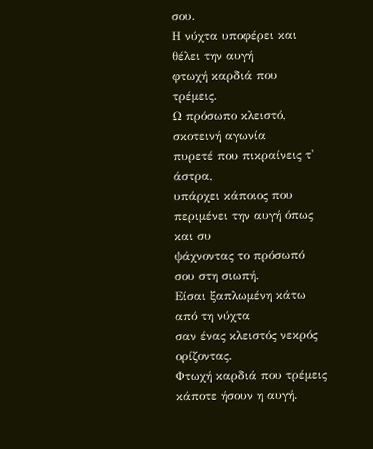σου.
Η νύχτα υποφέρει και θέλει την αυγή
φτωχή καρδιά που τρέμεις.
Ω πρόσωπο κλειστό, σκοτεινή αγωνία
πυρετέ που πικραίνεις τ' άστρα,
υπάρχει κάποιος που περιμένει την αυγή όπως και συ
ψάχνοντας το πρόσωπό σου στη σιωπή.
Είσαι ξαπλωμένη κάτω από τη νύχτα
σαν ένας κλειστός νεκρός ορίζοντας.
Φτωχή καρδιά που τρέμεις
κάποτε ήσουν η αυγή.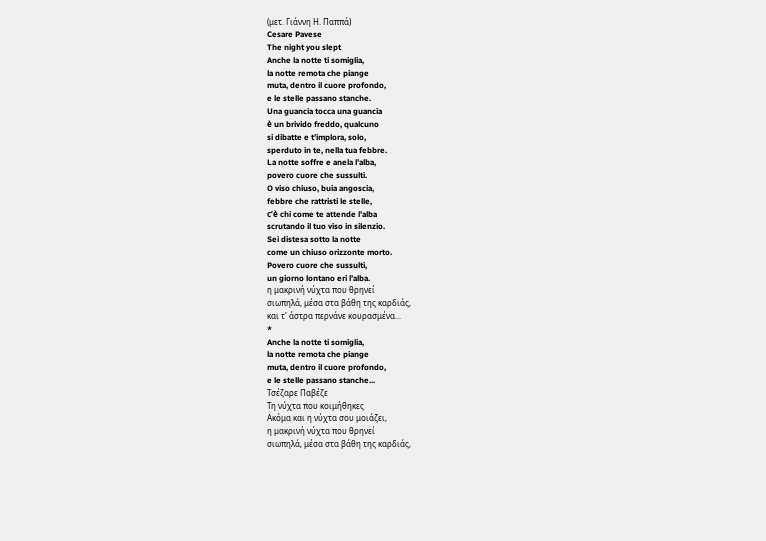(μετ. Γιάννη Η. Παππά)
Cesare Pavese
The night you slept
Anche la notte ti somiglia,
la notte remota che piange
muta, dentro il cuore profondo,
e le stelle passano stanche.
Una guancia tocca una guancia
è un brivido freddo, qualcuno
si dibatte e t’implora, solo,
sperduto in te, nella tua febbre.
La notte soffre e anela l’alba,
povero cuore che sussulti.
O viso chiuso, buia angoscia,
febbre che rattristi le stelle,
c’è chi come te attende l’alba
scrutando il tuo viso in silenzio.
Sei distesa sotto la notte
come un chiuso orizzonte morto.
Povero cuore che sussulti,
un giorno lontano eri l’alba.
η μακρινή νύχτα που θρηνεί
σιωπηλά, μέσα στα βάθη της καρδιάς,
και τ' άστρα περνάνε κουρασμένα...
*
Anche la notte ti somiglia,
la notte remota che piange
muta, dentro il cuore profondo,
e le stelle passano stanche...
Τσέζαρε Παβέζε
Τη νύχτα που κοιμήθηκες
Ακόμα και η νύχτα σου μοιάζει,
η μακρινή νύχτα που θρηνεί
σιωπηλά, μέσα στα βάθη της καρδιάς,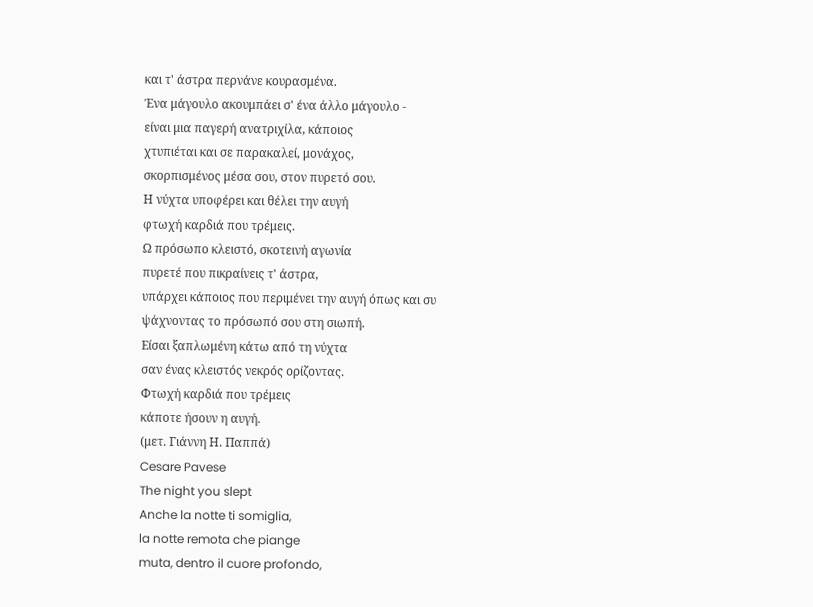και τ' άστρα περνάνε κουρασμένα.
Ένα μάγουλο ακουμπάει σ' ένα άλλο μάγουλο -
είναι μια παγερή ανατριχίλα, κάποιος
χτυπιέται και σε παρακαλεί, μονάχος,
σκορπισμένος μέσα σου, στον πυρετό σου.
Η νύχτα υποφέρει και θέλει την αυγή
φτωχή καρδιά που τρέμεις.
Ω πρόσωπο κλειστό, σκοτεινή αγωνία
πυρετέ που πικραίνεις τ' άστρα,
υπάρχει κάποιος που περιμένει την αυγή όπως και συ
ψάχνοντας το πρόσωπό σου στη σιωπή.
Είσαι ξαπλωμένη κάτω από τη νύχτα
σαν ένας κλειστός νεκρός ορίζοντας.
Φτωχή καρδιά που τρέμεις
κάποτε ήσουν η αυγή.
(μετ. Γιάννη Η. Παππά)
Cesare Pavese
The night you slept
Anche la notte ti somiglia,
la notte remota che piange
muta, dentro il cuore profondo,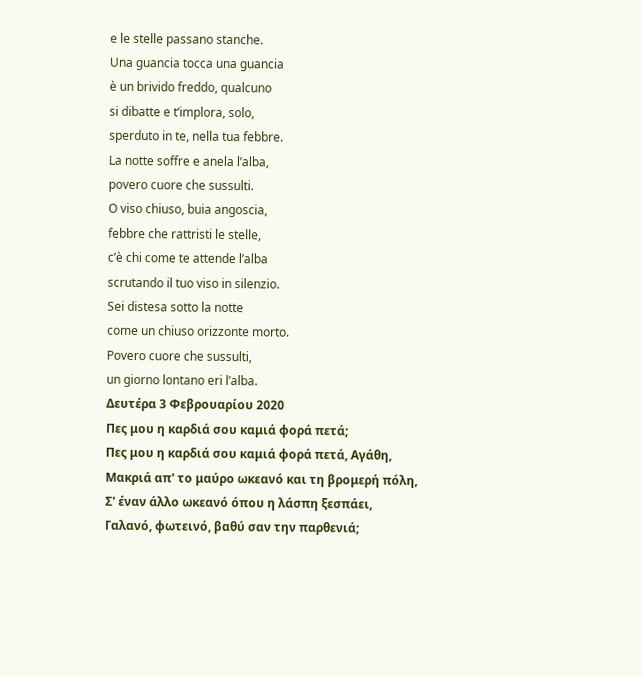e le stelle passano stanche.
Una guancia tocca una guancia
è un brivido freddo, qualcuno
si dibatte e t’implora, solo,
sperduto in te, nella tua febbre.
La notte soffre e anela l’alba,
povero cuore che sussulti.
O viso chiuso, buia angoscia,
febbre che rattristi le stelle,
c’è chi come te attende l’alba
scrutando il tuo viso in silenzio.
Sei distesa sotto la notte
come un chiuso orizzonte morto.
Povero cuore che sussulti,
un giorno lontano eri l’alba.
Δευτέρα 3 Φεβρουαρίου 2020
Πες μου η καρδιά σου καμιά φορά πετά;
Πες μου η καρδιά σου καμιά φορά πετά, Αγάθη,
Μακριά απ' το μαύρο ωκεανό και τη βρομερή πόλη,
Σ' έναν άλλο ωκεανό όπου η λάσπη ξεσπάει,
Γαλανό, φωτεινό, βαθύ σαν την παρθενιά;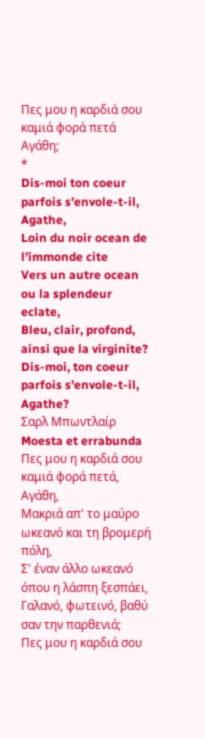Πες μου η καρδιά σου καμιά φορά πετά Αγάθη;
*
Dis-moi ton coeur parfois s’envole-t-il, Agathe,
Loin du noir ocean de l’immonde cite
Vers un autre ocean ou la splendeur eclate,
Bleu, clair, profond, ainsi que la virginite?
Dis-moi, ton coeur parfois s’envole-t-il, Agathe?
Σαρλ Μπωντλαίρ
Moesta et errabunda
Πες μου η καρδιά σου καμιά φορά πετά, Αγάθη,
Μακριά απ' το μαύρο ωκεανό και τη βρομερή πόλη,
Σ' έναν άλλο ωκεανό όπου η λάσπη ξεσπάει,
Γαλανό, φωτεινό, βαθύ σαν την παρθενιά;
Πες μου η καρδιά σου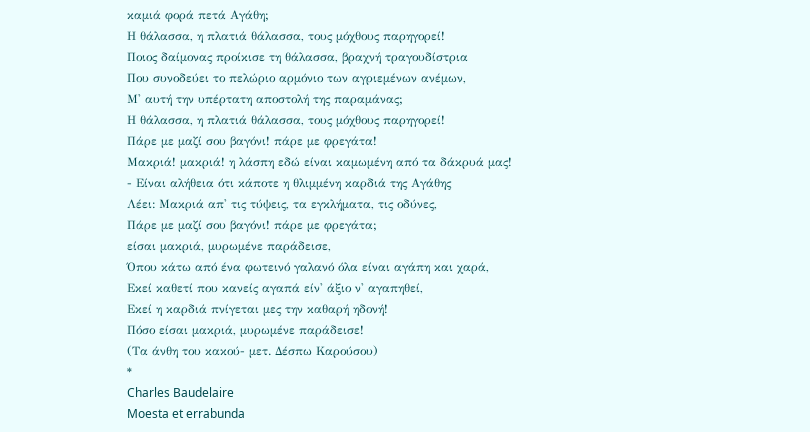καμιά φορά πετά Αγάθη;
Η θάλασσα, η πλατιά θάλασσα, τους μόχθους παρηγορεί!
Ποιος δαίμονας προίκισε τη θάλασσα, βραχνή τραγουδίστρια
Που συνοδεύει το πελώριο αρμόνιο των αγριεμένων ανέμων,
Μ' αυτή την υπέρτατη αποστολή της παραμάνας;
Η θάλασσα, η πλατιά θάλασσα, τους μόχθους παρηγορεί!
Πάρε με μαζί σου βαγόνι! πάρε με φρεγάτα!
Μακριά! μακριά! η λάσπη εδώ είναι καμωμένη από τα δάκρυά μας!
- Είναι αλήθεια ότι κάποτε η θλιμμένη καρδιά της Αγάθης
Λέει: Μακριά απ' τις τύψεις, τα εγκλήματα, τις οδύνες,
Πάρε με μαζί σου βαγόνι! πάρε με φρεγάτα;
είσαι μακριά, μυρωμένε παράδεισε,
Όπου κάτω από ένα φωτεινό γαλανό όλα είναι αγάπη και χαρά,
Εκεί καθετί που κανείς αγαπά είν' άξιο ν' αγαπηθεί,
Εκεί η καρδιά πνίγεται μες την καθαρή ηδονή!
Πόσο είσαι μακριά, μυρωμένε παράδεισε!
(Τα άνθη του κακού- μετ. Δέσπω Καρούσου)
*
Charles Baudelaire
Moesta et errabunda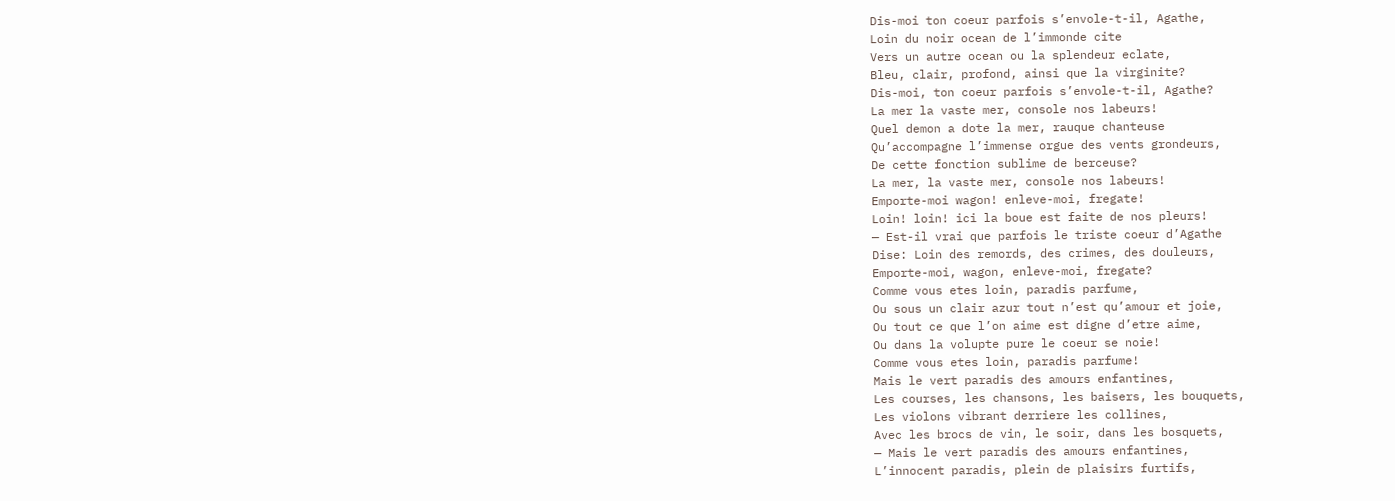Dis-moi ton coeur parfois s’envole-t-il, Agathe,
Loin du noir ocean de l’immonde cite
Vers un autre ocean ou la splendeur eclate,
Bleu, clair, profond, ainsi que la virginite?
Dis-moi, ton coeur parfois s’envole-t-il, Agathe?
La mer la vaste mer, console nos labeurs!
Quel demon a dote la mer, rauque chanteuse
Qu’accompagne l’immense orgue des vents grondeurs,
De cette fonction sublime de berceuse?
La mer, la vaste mer, console nos labeurs!
Emporte-moi wagon! enleve-moi, fregate!
Loin! loin! ici la boue est faite de nos pleurs!
— Est-il vrai que parfois le triste coeur d’Agathe
Dise: Loin des remords, des crimes, des douleurs,
Emporte-moi, wagon, enleve-moi, fregate?
Comme vous etes loin, paradis parfume,
Ou sous un clair azur tout n’est qu’amour et joie,
Ou tout ce que l’on aime est digne d’etre aime,
Ou dans la volupte pure le coeur se noie!
Comme vous etes loin, paradis parfume!
Mais le vert paradis des amours enfantines,
Les courses, les chansons, les baisers, les bouquets,
Les violons vibrant derriere les collines,
Avec les brocs de vin, le soir, dans les bosquets,
— Mais le vert paradis des amours enfantines,
L’innocent paradis, plein de plaisirs furtifs,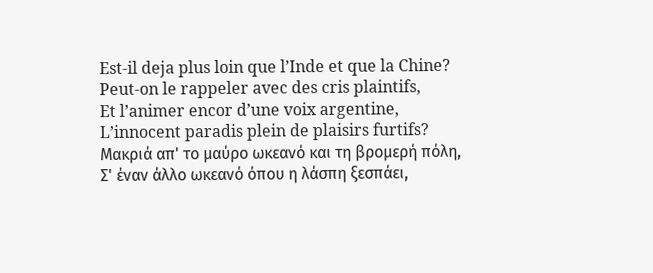Est-il deja plus loin que l’Inde et que la Chine?
Peut-on le rappeler avec des cris plaintifs,
Et l’animer encor d’une voix argentine,
L’innocent paradis plein de plaisirs furtifs?
Μακριά απ' το μαύρο ωκεανό και τη βρομερή πόλη,
Σ' έναν άλλο ωκεανό όπου η λάσπη ξεσπάει,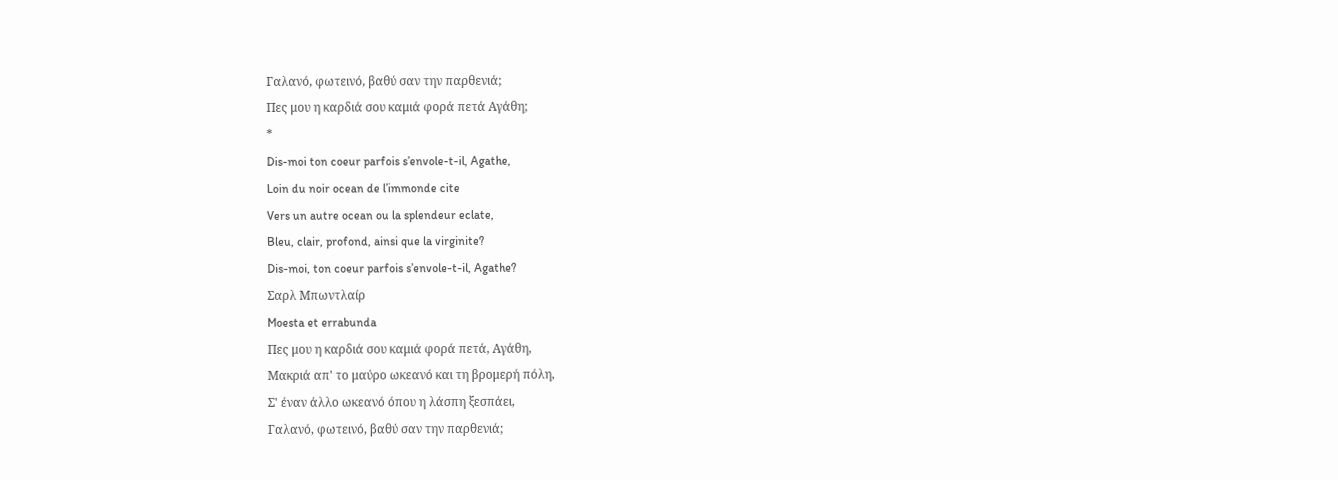Γαλανό, φωτεινό, βαθύ σαν την παρθενιά;
Πες μου η καρδιά σου καμιά φορά πετά Αγάθη;
*
Dis-moi ton coeur parfois s’envole-t-il, Agathe,
Loin du noir ocean de l’immonde cite
Vers un autre ocean ou la splendeur eclate,
Bleu, clair, profond, ainsi que la virginite?
Dis-moi, ton coeur parfois s’envole-t-il, Agathe?
Σαρλ Μπωντλαίρ
Moesta et errabunda
Πες μου η καρδιά σου καμιά φορά πετά, Αγάθη,
Μακριά απ' το μαύρο ωκεανό και τη βρομερή πόλη,
Σ' έναν άλλο ωκεανό όπου η λάσπη ξεσπάει,
Γαλανό, φωτεινό, βαθύ σαν την παρθενιά;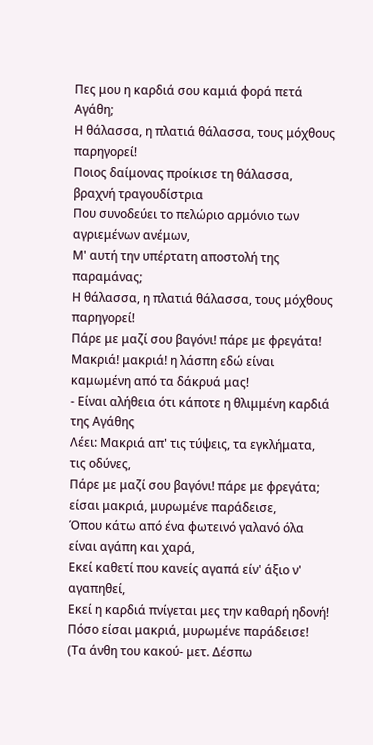Πες μου η καρδιά σου καμιά φορά πετά Αγάθη;
Η θάλασσα, η πλατιά θάλασσα, τους μόχθους παρηγορεί!
Ποιος δαίμονας προίκισε τη θάλασσα, βραχνή τραγουδίστρια
Που συνοδεύει το πελώριο αρμόνιο των αγριεμένων ανέμων,
Μ' αυτή την υπέρτατη αποστολή της παραμάνας;
Η θάλασσα, η πλατιά θάλασσα, τους μόχθους παρηγορεί!
Πάρε με μαζί σου βαγόνι! πάρε με φρεγάτα!
Μακριά! μακριά! η λάσπη εδώ είναι καμωμένη από τα δάκρυά μας!
- Είναι αλήθεια ότι κάποτε η θλιμμένη καρδιά της Αγάθης
Λέει: Μακριά απ' τις τύψεις, τα εγκλήματα, τις οδύνες,
Πάρε με μαζί σου βαγόνι! πάρε με φρεγάτα;
είσαι μακριά, μυρωμένε παράδεισε,
Όπου κάτω από ένα φωτεινό γαλανό όλα είναι αγάπη και χαρά,
Εκεί καθετί που κανείς αγαπά είν' άξιο ν' αγαπηθεί,
Εκεί η καρδιά πνίγεται μες την καθαρή ηδονή!
Πόσο είσαι μακριά, μυρωμένε παράδεισε!
(Τα άνθη του κακού- μετ. Δέσπω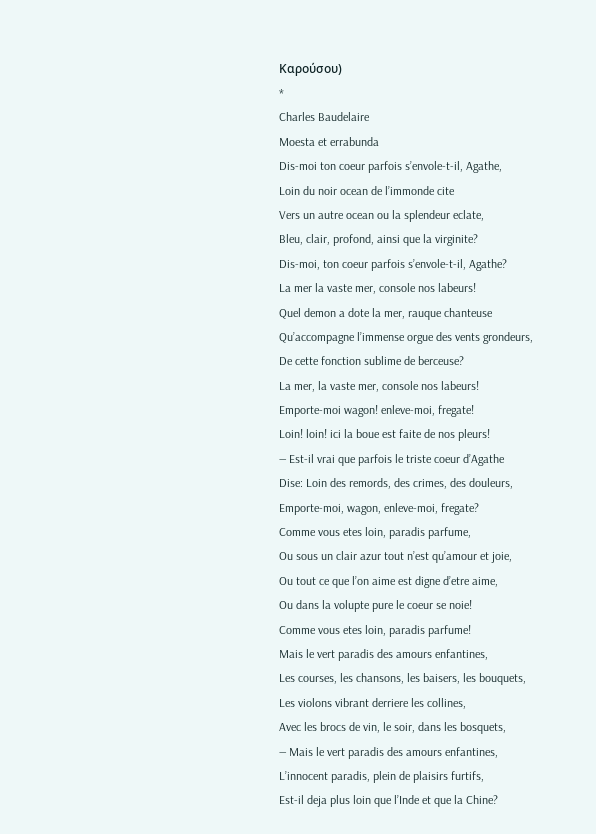Καρούσου)
*
Charles Baudelaire
Moesta et errabunda
Dis-moi ton coeur parfois s’envole-t-il, Agathe,
Loin du noir ocean de l’immonde cite
Vers un autre ocean ou la splendeur eclate,
Bleu, clair, profond, ainsi que la virginite?
Dis-moi, ton coeur parfois s’envole-t-il, Agathe?
La mer la vaste mer, console nos labeurs!
Quel demon a dote la mer, rauque chanteuse
Qu’accompagne l’immense orgue des vents grondeurs,
De cette fonction sublime de berceuse?
La mer, la vaste mer, console nos labeurs!
Emporte-moi wagon! enleve-moi, fregate!
Loin! loin! ici la boue est faite de nos pleurs!
— Est-il vrai que parfois le triste coeur d’Agathe
Dise: Loin des remords, des crimes, des douleurs,
Emporte-moi, wagon, enleve-moi, fregate?
Comme vous etes loin, paradis parfume,
Ou sous un clair azur tout n’est qu’amour et joie,
Ou tout ce que l’on aime est digne d’etre aime,
Ou dans la volupte pure le coeur se noie!
Comme vous etes loin, paradis parfume!
Mais le vert paradis des amours enfantines,
Les courses, les chansons, les baisers, les bouquets,
Les violons vibrant derriere les collines,
Avec les brocs de vin, le soir, dans les bosquets,
— Mais le vert paradis des amours enfantines,
L’innocent paradis, plein de plaisirs furtifs,
Est-il deja plus loin que l’Inde et que la Chine?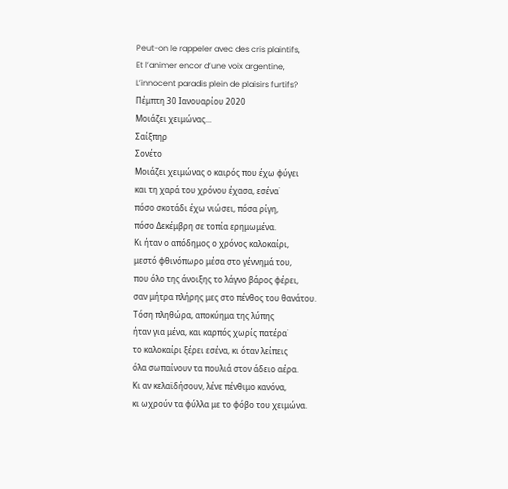Peut-on le rappeler avec des cris plaintifs,
Et l’animer encor d’une voix argentine,
L’innocent paradis plein de plaisirs furtifs?
Πέμπτη 30 Ιανουαρίου 2020
Μοιάζει χειμώνας...
Σαίξπηρ
Σονέτο
Μοιάζει χειμώνας ο καιρός που έχω φύγει
και τη χαρά του χρόνου έχασα, εσένα˙
πόσο σκοτάδι έχω νιώσει, πόσα ρίγη,
πόσο Δεκέμβρη σε τοπία ερημωμένα.
Κι ήταν ο απόδημος ο χρόνος καλοκαίρι,
μεστό φθινόπωρο μέσα στο γέννημά του,
που όλο της άνοιξης το λάγνο βάρος φέρει,
σαν μήτρα πλήρης μες στο πένθος του θανάτου.
Τόση πληθώρα, αποκύημα της λύπης
ήταν για μένα, και καρπός χωρίς πατέρα˙
το καλοκαίρι ξέρει εσένα, κι όταν λείπεις
όλα σωπαίνουν τα πουλιά στον άδειο αέρα.
Κι αν κελαϊδήσουν, λένε πένθιμο κανόνα,
κι ωχρούν τα φύλλα με το φόβο του χειμώνα.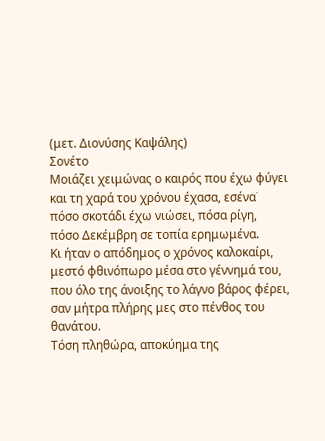(μετ. Διονύσης Καψάλης)
Σονέτο
Μοιάζει χειμώνας ο καιρός που έχω φύγει
και τη χαρά του χρόνου έχασα, εσένα˙
πόσο σκοτάδι έχω νιώσει, πόσα ρίγη,
πόσο Δεκέμβρη σε τοπία ερημωμένα.
Κι ήταν ο απόδημος ο χρόνος καλοκαίρι,
μεστό φθινόπωρο μέσα στο γέννημά του,
που όλο της άνοιξης το λάγνο βάρος φέρει,
σαν μήτρα πλήρης μες στο πένθος του θανάτου.
Τόση πληθώρα, αποκύημα της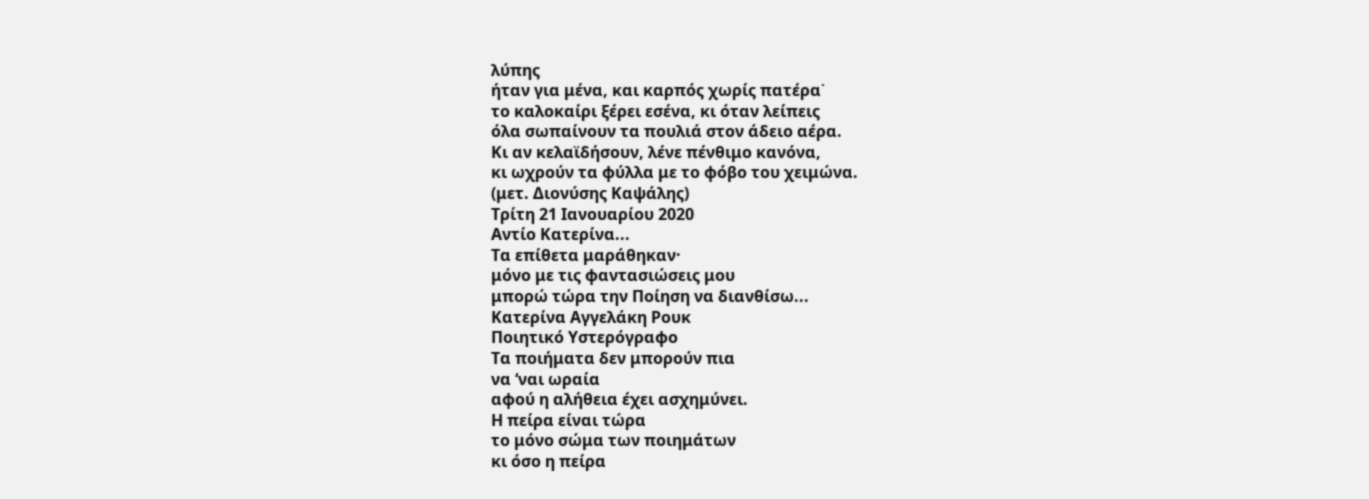λύπης
ήταν για μένα, και καρπός χωρίς πατέρα˙
το καλοκαίρι ξέρει εσένα, κι όταν λείπεις
όλα σωπαίνουν τα πουλιά στον άδειο αέρα.
Κι αν κελαϊδήσουν, λένε πένθιμο κανόνα,
κι ωχρούν τα φύλλα με το φόβο του χειμώνα.
(μετ. Διονύσης Καψάλης)
Τρίτη 21 Ιανουαρίου 2020
Αντίο Κατερίνα...
Τα επίθετα μαράθηκαν·
μόνο με τις φαντασιώσεις μου
μπορώ τώρα την Ποίηση να διανθίσω...
Κατερίνα Αγγελάκη Ρουκ
Ποιητικό Υστερόγραφο
Τα ποιήματα δεν μπορούν πια
να ‘ναι ωραία
αφού η αλήθεια έχει ασχημύνει.
Η πείρα είναι τώρα
το μόνο σώμα των ποιημάτων
κι όσο η πείρα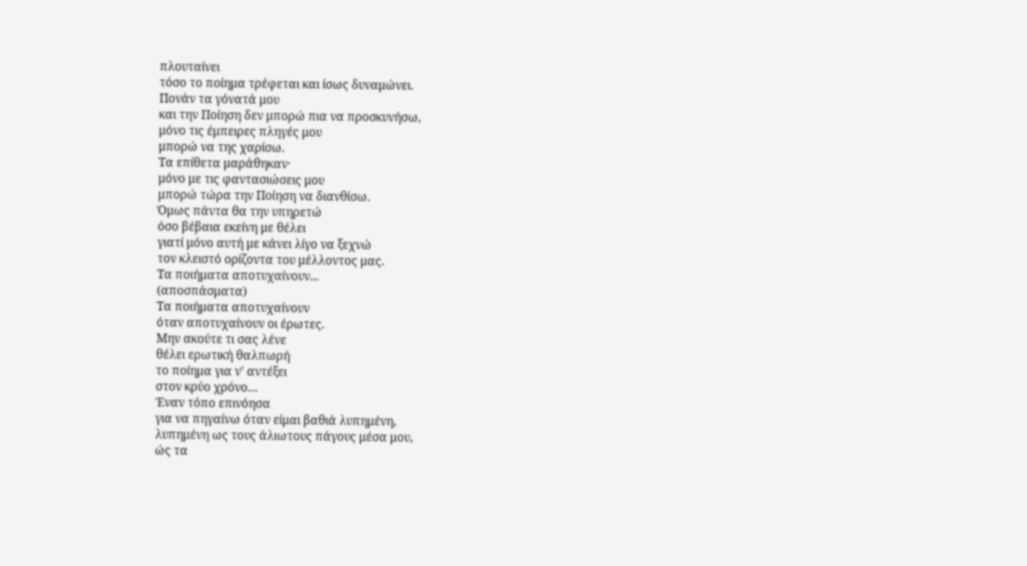πλουταίνει
τόσο το ποίημα τρέφεται και ίσως δυναμώνει.
Πονάν τα γόνατά μου
και την Ποίηση δεν μπορώ πια να προσκυνήσω,
μόνο τις έμπειρες πληγές μου
μπορώ να της χαρίσω.
Τα επίθετα μαράθηκαν·
μόνο με τις φαντασιώσεις μου
μπορώ τώρα την Ποίηση να διανθίσω.
Όμως πάντα θα την υπηρετώ
όσο βέβαια εκείνη με θέλει
γιατί μόνο αυτή με κάνει λίγο να ξεχνώ
τον κλειστό ορίζοντα του μέλλοντος μας.
Τα ποιήματα αποτυχαίνουν...
(αποσπάσματα)
Τα ποιήματα αποτυχαίνουν
όταν αποτυχαίνουν οι έρωτες.
Μην ακούτε τι σας λένε
θέλει ερωτική θαλπωρή
το ποίημα για ν’ αντέξει
στον κρύο χρόνο…
Έναν τόπο επινόησα
για να πηγαίνω όταν είμαι βαθιά λυπημένη,
λυπημένη ως τους άλιωτους πάγους μέσα μου,
ώς τα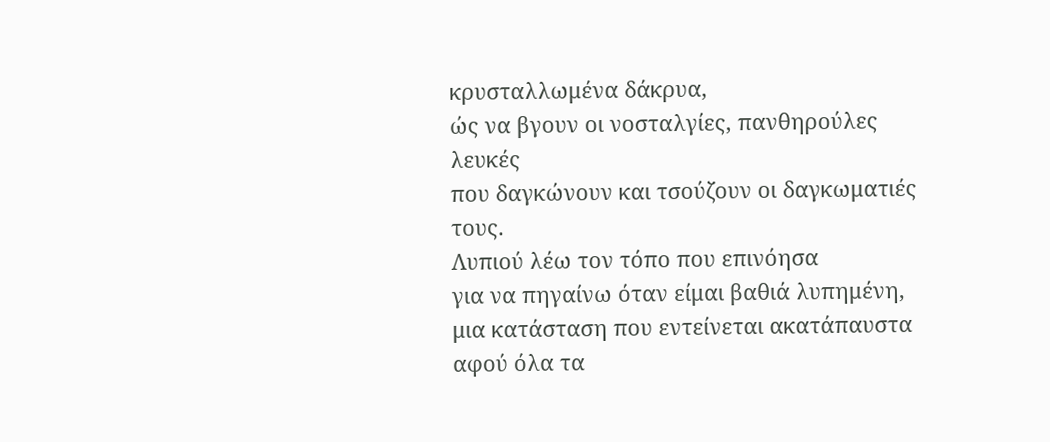κρυσταλλωμένα δάκρυα,
ώς να βγουν οι νοσταλγίες, πανθηρούλες λευκές
που δαγκώνουν και τσούζουν οι δαγκωματιές τους.
Λυπιού λέω τον τόπο που επινόησα
για να πηγαίνω όταν είμαι βαθιά λυπημένη,
μια κατάσταση που εντείνεται ακατάπαυστα
αφού όλα τα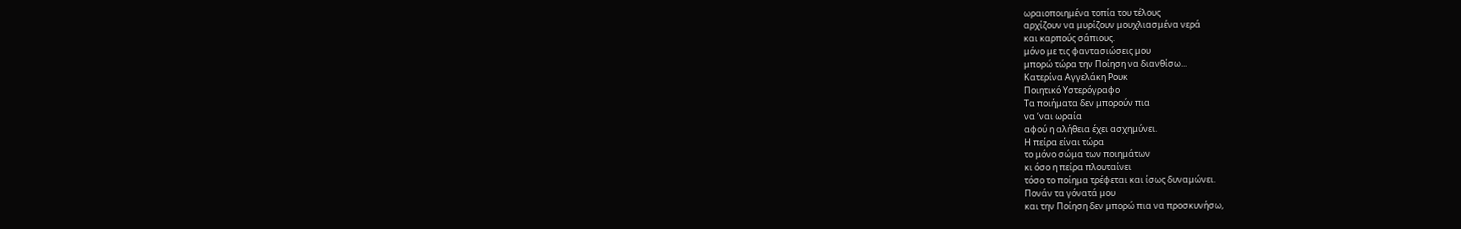ωραιοποιημένα τοπία του τέλους
αρχίζουν να μυρίζουν μουχλιασμένα νερά
και καρπούς σάπιους.
μόνο με τις φαντασιώσεις μου
μπορώ τώρα την Ποίηση να διανθίσω...
Κατερίνα Αγγελάκη Ρουκ
Ποιητικό Υστερόγραφο
Τα ποιήματα δεν μπορούν πια
να ‘ναι ωραία
αφού η αλήθεια έχει ασχημύνει.
Η πείρα είναι τώρα
το μόνο σώμα των ποιημάτων
κι όσο η πείρα πλουταίνει
τόσο το ποίημα τρέφεται και ίσως δυναμώνει.
Πονάν τα γόνατά μου
και την Ποίηση δεν μπορώ πια να προσκυνήσω,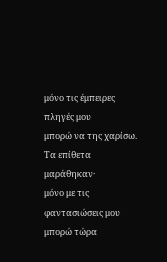μόνο τις έμπειρες πληγές μου
μπορώ να της χαρίσω.
Τα επίθετα μαράθηκαν·
μόνο με τις φαντασιώσεις μου
μπορώ τώρα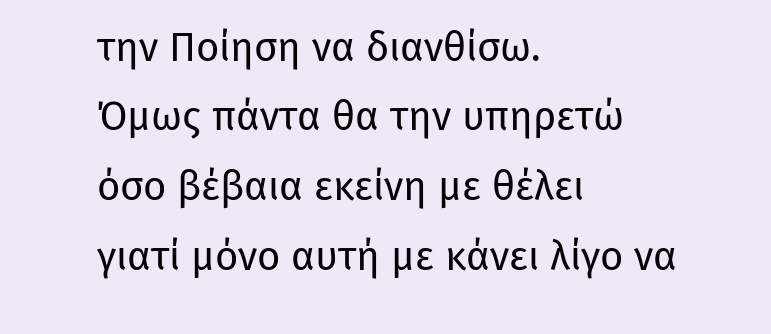την Ποίηση να διανθίσω.
Όμως πάντα θα την υπηρετώ
όσο βέβαια εκείνη με θέλει
γιατί μόνο αυτή με κάνει λίγο να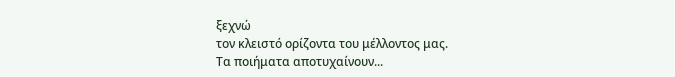ξεχνώ
τον κλειστό ορίζοντα του μέλλοντος μας.
Τα ποιήματα αποτυχαίνουν...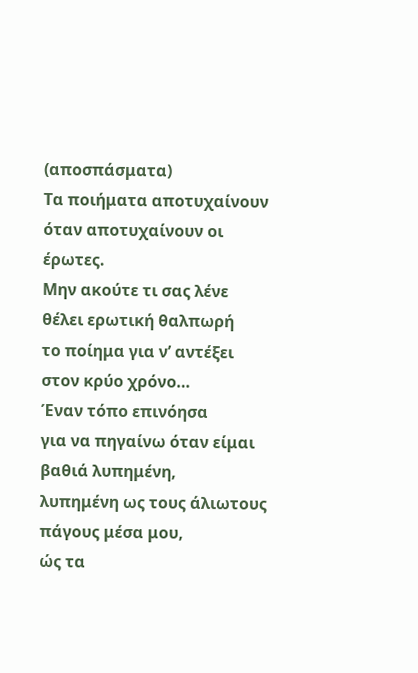(αποσπάσματα)
Τα ποιήματα αποτυχαίνουν
όταν αποτυχαίνουν οι έρωτες.
Μην ακούτε τι σας λένε
θέλει ερωτική θαλπωρή
το ποίημα για ν’ αντέξει
στον κρύο χρόνο…
Έναν τόπο επινόησα
για να πηγαίνω όταν είμαι βαθιά λυπημένη,
λυπημένη ως τους άλιωτους πάγους μέσα μου,
ώς τα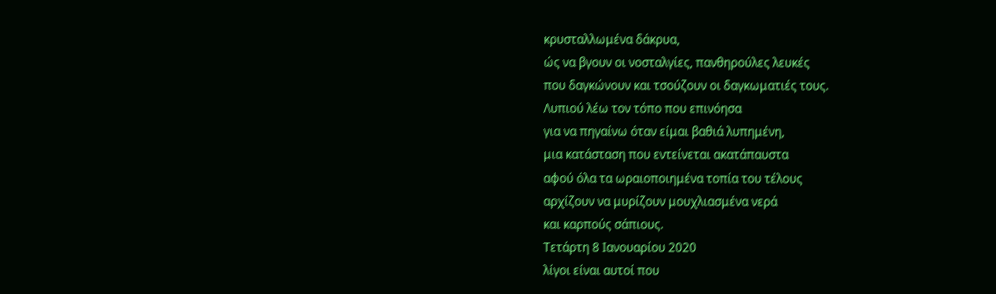κρυσταλλωμένα δάκρυα,
ώς να βγουν οι νοσταλγίες, πανθηρούλες λευκές
που δαγκώνουν και τσούζουν οι δαγκωματιές τους.
Λυπιού λέω τον τόπο που επινόησα
για να πηγαίνω όταν είμαι βαθιά λυπημένη,
μια κατάσταση που εντείνεται ακατάπαυστα
αφού όλα τα ωραιοποιημένα τοπία του τέλους
αρχίζουν να μυρίζουν μουχλιασμένα νερά
και καρπούς σάπιους.
Τετάρτη 8 Ιανουαρίου 2020
λίγοι είναι αυτοί που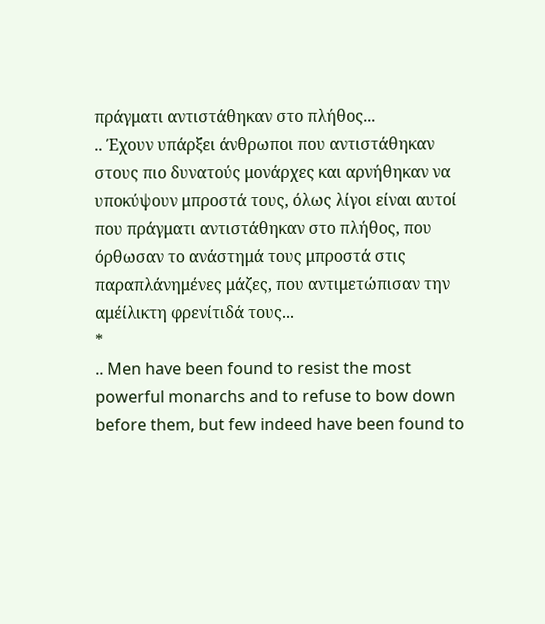πράγματι αντιστάθηκαν στο πλήθος...
.. Έχουν υπάρξει άνθρωποι που αντιστάθηκαν στους πιο δυνατούς μονάρχες και αρνήθηκαν να υποκύψουν μπροστά τους, όλως λίγοι είναι αυτοί που πράγματι αντιστάθηκαν στο πλήθος, που όρθωσαν το ανάστημά τους μπροστά στις παραπλάνημένες μάζες, που αντιμετώπισαν την αμέίλικτη φρενίτιδά τους...
*
.. Men have been found to resist the most powerful monarchs and to refuse to bow down before them, but few indeed have been found to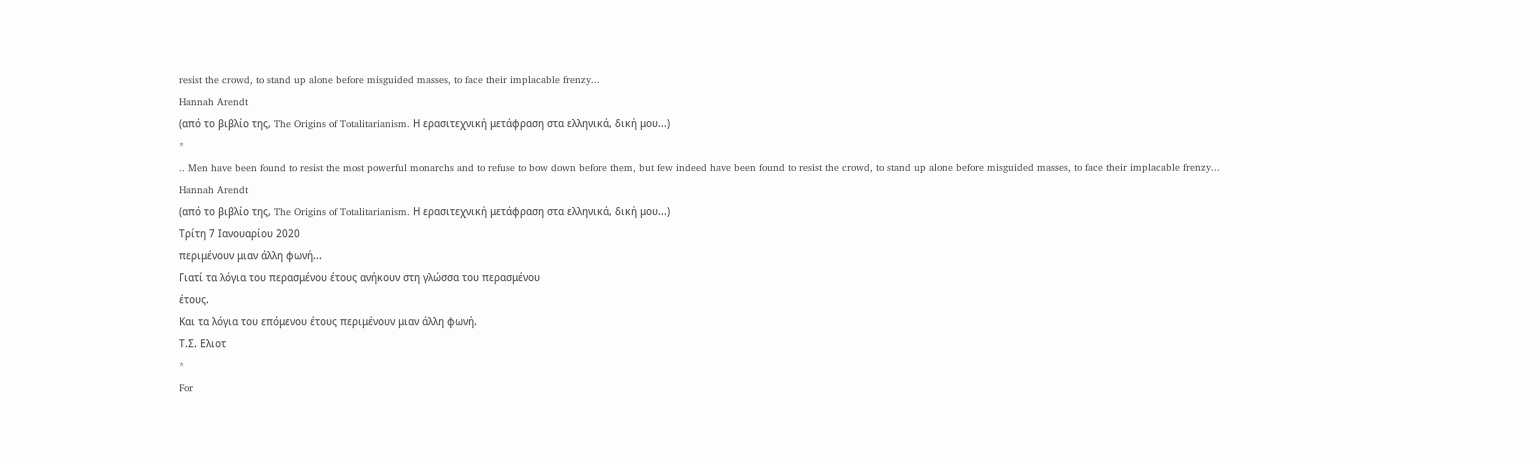resist the crowd, to stand up alone before misguided masses, to face their implacable frenzy...
Hannah Arendt
(από το βιβλίο της, The Origins of Totalitarianism. Η ερασιτεχνική μετάφραση στα ελληνικά, δική μου...)
*
.. Men have been found to resist the most powerful monarchs and to refuse to bow down before them, but few indeed have been found to resist the crowd, to stand up alone before misguided masses, to face their implacable frenzy...
Hannah Arendt
(από το βιβλίο της, The Origins of Totalitarianism. Η ερασιτεχνική μετάφραση στα ελληνικά, δική μου...)
Τρίτη 7 Ιανουαρίου 2020
περιμένουν μιαν άλλη φωνή...
Γιατί τα λόγια του περασμένου έτους ανήκουν στη γλώσσα του περασμένου
έτους.
Και τα λόγια του επόμενου έτους περιμένουν μιαν άλλη φωνή.
Τ.Σ. Ελιοτ
*
For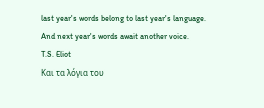last year's words belong to last year's language.
And next year's words await another voice.
T.S. Eliot
Και τα λόγια του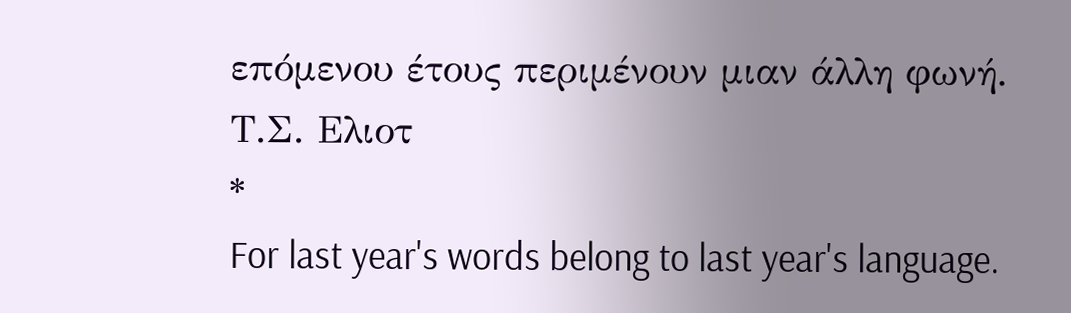επόμενου έτους περιμένουν μιαν άλλη φωνή.
Τ.Σ. Ελιοτ
*
For last year's words belong to last year's language.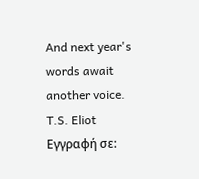And next year's words await another voice.
T.S. Eliot
Εγγραφή σε: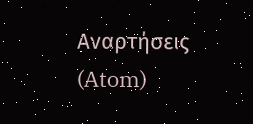Αναρτήσεις (Atom)